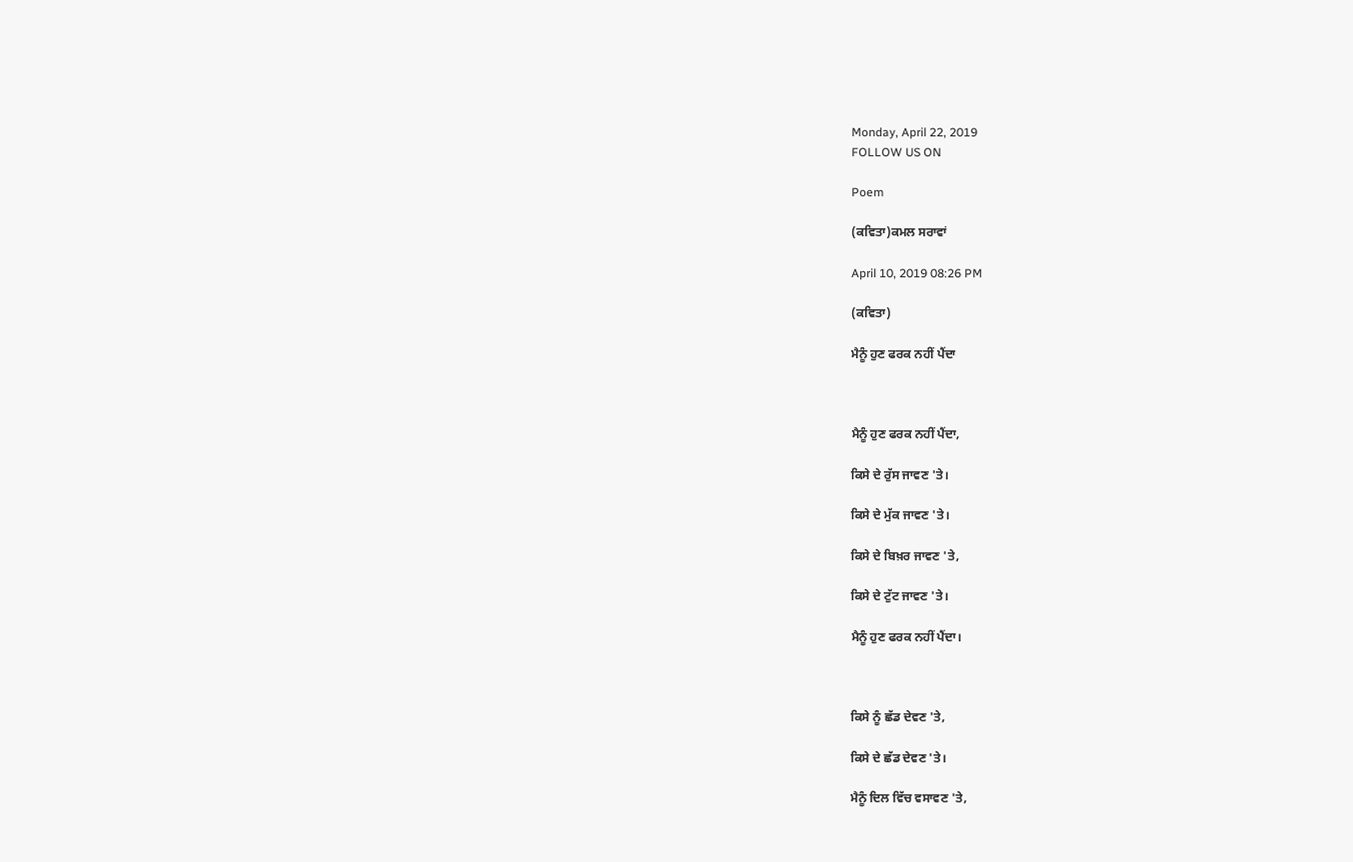Monday, April 22, 2019
FOLLOW US ON

Poem

(ਕਵਿਤਾ)ਕਮਲ ਸਰਾਵਾਂ

April 10, 2019 08:26 PM

(ਕਵਿਤਾ)

ਮੈਨੂੰ ਹੁਣ ਫਰਕ ਨਹੀਂ ਪੈਂਦਾ



ਮੈਨੂੰ ਹੁਣ ਫਰਕ ਨਹੀਂ ਪੈਂਦਾ,

ਕਿਸੇ ਦੇ ਰੁੱਸ ਜਾਵਣ 'ਤੇ।

ਕਿਸੇ ਦੇ ਮੁੱਕ ਜਾਵਣ 'ਤੇ।

ਕਿਸੇ ਦੇ ਬਿਖ਼ਰ ਜਾਵਣ 'ਤੇ,

ਕਿਸੇ ਦੇ ਟੁੱਟ ਜਾਵਣ 'ਤੇ।

ਮੈਨੂੰ ਹੁਣ ਫਰਕ ਨਹੀਂ ਪੈਂਦਾ।



ਕਿਸੇ ਨੂੰ ਛੱਡ ਦੇਵਣ 'ਤੇ,

ਕਿਸੇ ਦੇ ਛੱਡ ਦੇਵਣ 'ਤੇ।

ਮੈਨੂੰ ਦਿਲ ਵਿੱਚ ਵਸਾਵਣ 'ਤੇ,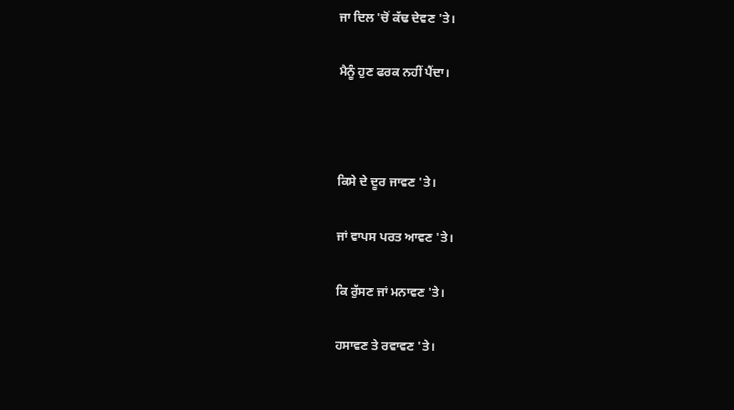ਜਾ ਦਿਲ 'ਚੋਂ ਕੱਢ ਦੇਵਣ 'ਤੇ।

ਮੈਨੂੰ ਹੁਣ ਫਰਕ ਨਹੀਂ ਪੈਂਦਾ।



ਕਿਸੇ ਦੇ ਦੂਰ ਜਾਵਣ 'ਤੇ।

ਜਾਂ ਵਾਪਸ ਪਰਤ ਆਵਣ 'ਤੇ।

ਕਿ ਰੁੱਸਣ ਜਾਂ ਮਨਾਵਣ 'ਤੇ।

ਹਸਾਵਣ ਤੇ ਰਵਾਵਣ 'ਤੇ।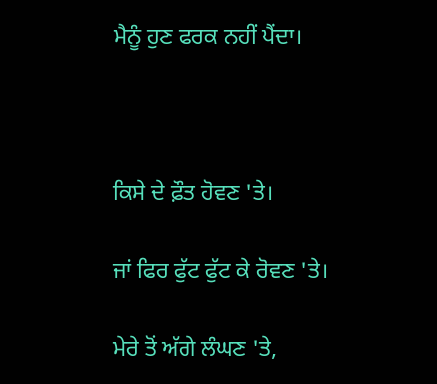ਮੈਨੂੰ ਹੁਣ ਫਰਕ ਨਹੀਂ ਪੈਂਦਾ।



ਕਿਸੇ ਦੇ ਫ਼ੌਤ ਹੋਵਣ 'ਤੇ।

ਜਾਂ ਫਿਰ ਫੁੱਟ ਫੁੱਟ ਕੇ ਰੋਵਣ 'ਤੇ।

ਮੇਰੇ ਤੋਂ ਅੱਗੇ ਲੰਘਣ 'ਤੇ,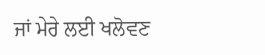ਜਾਂ ਮੇਰੇ ਲਈ ਖਲੋਵਣ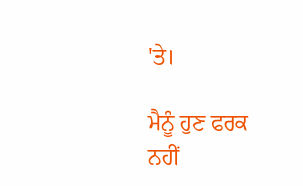'ਤੇ।

ਮੈਨੂੰ ਹੁਣ ਫਰਕ ਨਹੀਂ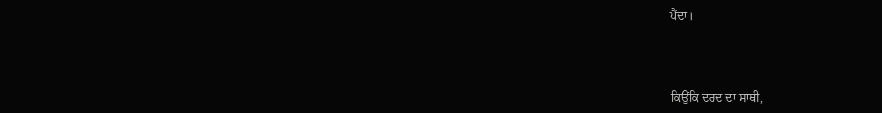ਪੈਂਦਾ।



ਕਿਉਂਕਿ ਦਰਦ ਦਾ ਸਾਥੀ,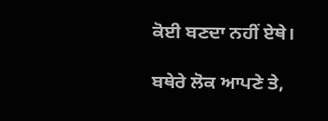ਕੋਈ ਬਣਦਾ ਨਹੀਂ ਏਥੇ।

ਬਥੇਰੇ ਲੋਕ ਆਪਣੇ ਤੇ,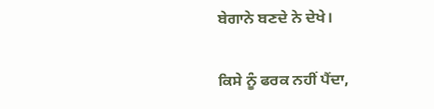ਬੇਗਾਨੇ ਬਣਦੇ ਨੇ ਦੇਖੇ।

ਕਿਸੇ ਨੂੰ ਫਰਕ ਨਹੀਂ ਪੈਂਦਾ,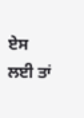ਏਸ ਲਈ ਤਾਂ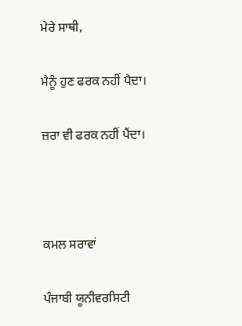ਮੇਰੇ ਸਾਥੀ,

ਮੈਨੂੰ ਹੁਣ ਫਰਕ ਨਹੀਂ ਪੈਦਾ।

ਜ਼ਰਾ ਵੀ ਫਰਕ ਨਹੀਂ ਪੈਂਦਾ।



ਕਮਲ ਸਰਾਵਾਂ

ਪੰਜਾਬੀ ਯੂਨੀਵਰਸਿਟੀ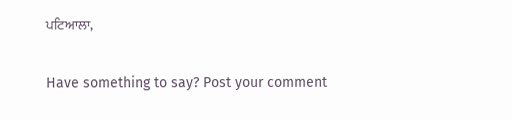ਪਟਿਆਲਾ,

Have something to say? Post your comment